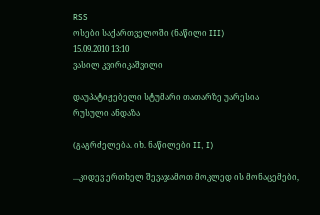RSS
ოსები საქართველოში (ნაწილი III)
15.09.2010 13:10
ვასილ კვირიკაშვილი

დაუპატიჟებელი სტუმარი თათარზე უარესია
რუსული ანდაზა

(გაგრძელება. იხ. ნაწილები II, I)

...კიდევ ერთხელ შევაჯამოთ მოკლედ ის მონაცემები,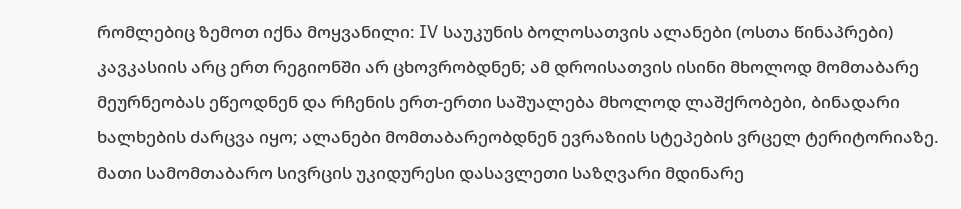რომლებიც ზემოთ იქნა მოყვანილი: IV საუკუნის ბოლოსათვის ალანები (ოსთა წინაპრები) კავკასიის არც ერთ რეგიონში არ ცხოვრობდნენ; ამ დროისათვის ისინი მხოლოდ მომთაბარე მეურნეობას ეწეოდნენ და რჩენის ერთ-ერთი საშუალება მხოლოდ ლაშქრობები, ბინადარი ხალხების ძარცვა იყო; ალანები მომთაბარეობდნენ ევრაზიის სტეპების ვრცელ ტერიტორიაზე. მათი სამომთაბარო სივრცის უკიდურესი დასავლეთი საზღვარი მდინარე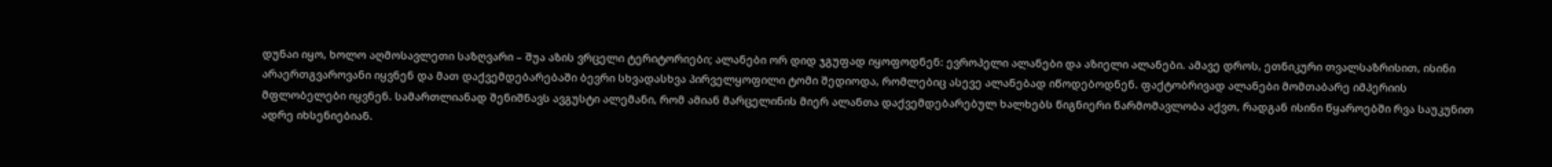დუნაი იყო, ხოლო აღმოსავლეთი საზღვარი – შუა აზის ვრცელი ტერიტორიები; ალანები ორ დიდ ჯგუფად იყოფოდნენ: ევროპელი ალანები და აზიელი ალანები. ამავე დროს, ეთნიკური თვალსაზრისით, ისინი არაერთგვაროვანი იყვნენ და მათ დაქვემდებარებაში ბევრი სხვადასხვა პირველყოფილი ტომი შედიოდა, რომლებიც ასევე ალანებად იწოდებოდნენ. ფაქტობრივად ალანები მომთაბარე იმპერიის მფლობელები იყვნენ. სამართლიანად შენიშნავს ავგუსტი ალემანი, რომ ამიან მარცელინის მიერ ალანთა დაქვემდებარებულ ხალხებს წიგნიერი წარმომავლობა აქვთ, რადგან ისინი წყაროებში რვა საუკუნით ადრე იხსენიებიან.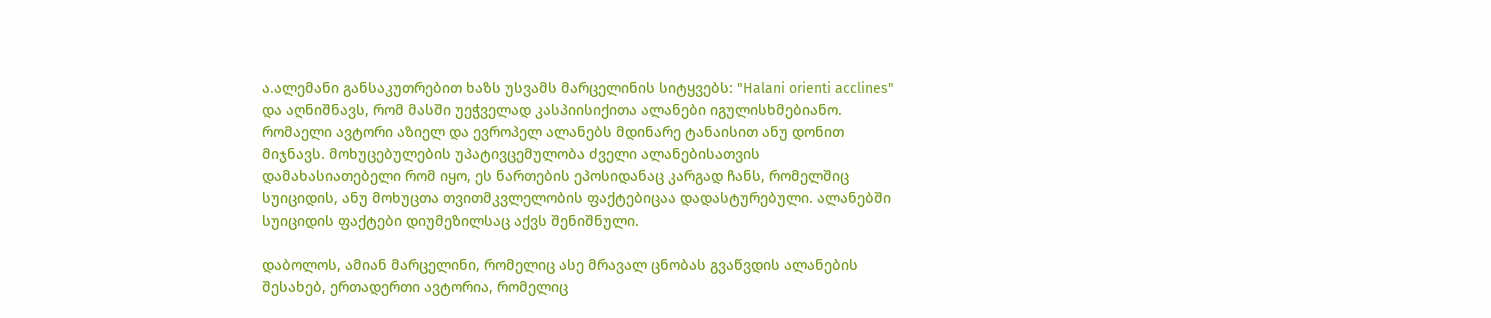ა.ალემანი განსაკუთრებით ხაზს უსვამს მარცელინის სიტყვებს: "Halani orienti acclines" და აღნიშნავს, რომ მასში უეჭველად კასპიისიქითა ალანები იგულისხმებიანო. რომაელი ავტორი აზიელ და ევროპელ ალანებს მდინარე ტანაისით ანუ დონით მიჯნავს. მოხუცებულების უპატივცემულობა ძველი ალანებისათვის დამახასიათებელი რომ იყო, ეს ნართების ეპოსიდანაც კარგად ჩანს, რომელშიც სუიციდის, ანუ მოხუცთა თვითმკვლელობის ფაქტებიცაა დადასტურებული. ალანებში სუიციდის ფაქტები დიუმეზილსაც აქვს შენიშნული.

დაბოლოს, ამიან მარცელინი, რომელიც ასე მრავალ ცნობას გვაწვდის ალანების შესახებ, ერთადერთი ავტორია, რომელიც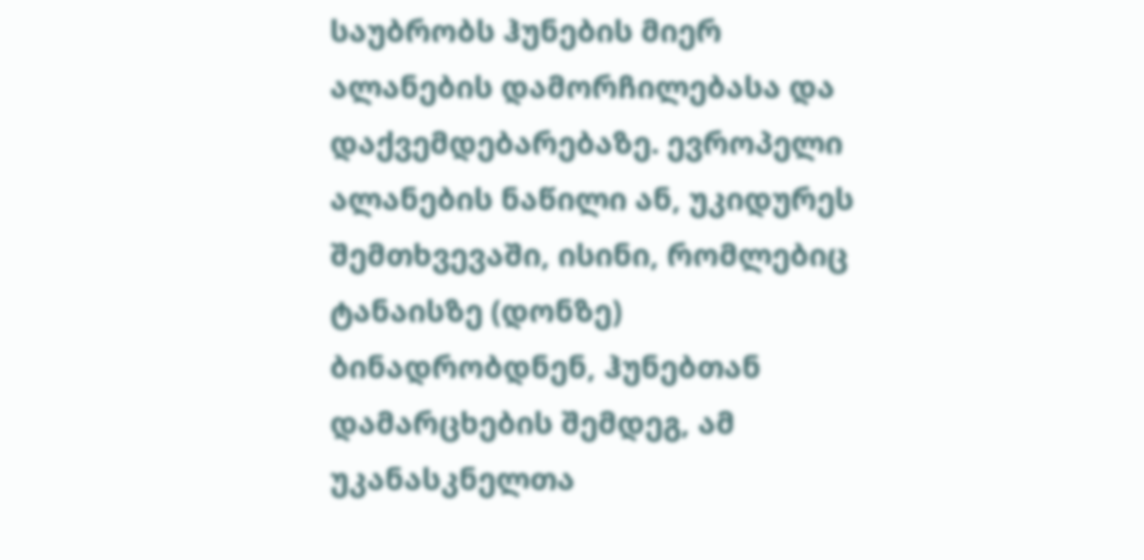საუბრობს ჰუნების მიერ ალანების დამორჩილებასა და დაქვემდებარებაზე. ევროპელი ალანების ნაწილი ან, უკიდურეს შემთხვევაში, ისინი, რომლებიც ტანაისზე (დონზე) ბინადრობდნენ, ჰუნებთან დამარცხების შემდეგ, ამ უკანასკნელთა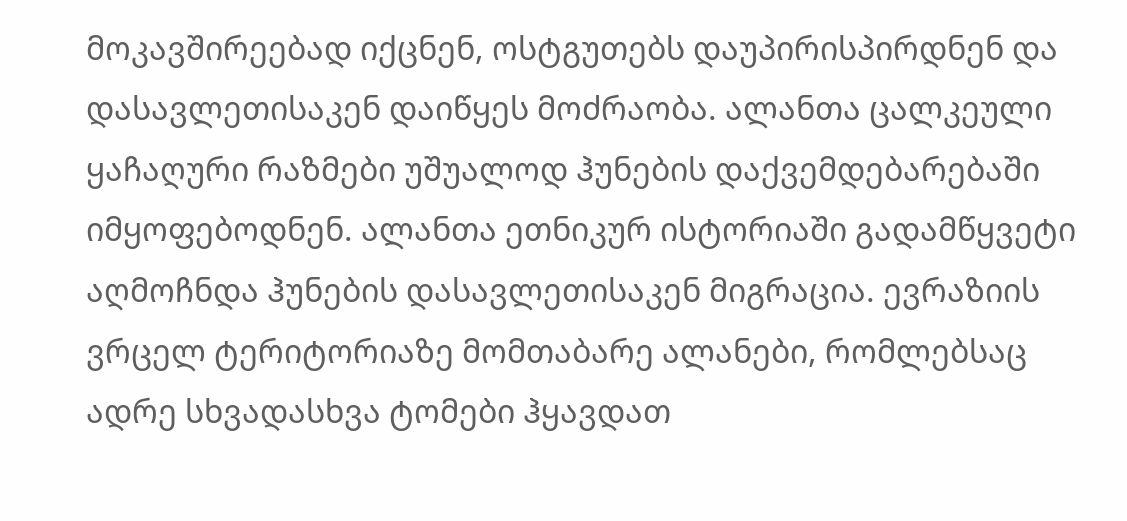მოკავშირეებად იქცნენ, ოსტგუთებს დაუპირისპირდნენ და დასავლეთისაკენ დაიწყეს მოძრაობა. ალანთა ცალკეული ყაჩაღური რაზმები უშუალოდ ჰუნების დაქვემდებარებაში იმყოფებოდნენ. ალანთა ეთნიკურ ისტორიაში გადამწყვეტი აღმოჩნდა ჰუნების დასავლეთისაკენ მიგრაცია. ევრაზიის ვრცელ ტერიტორიაზე მომთაბარე ალანები, რომლებსაც ადრე სხვადასხვა ტომები ჰყავდათ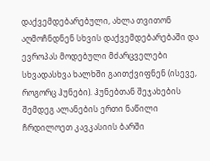დაქვემდებარებული, ახლა თვითონ აღმოჩნდნენ სხვის დაქვემდებარებაში და ევროპას მოდებული მძარცველები სხვადასხვა ხალხში გაითქვიფნენ (ისევე, როგორც ჰუნები). ჰუნებთან შეჯახების შემდეგ ალანების ერთი ნაწილი ჩრდილოეთ კავკასიის ბარში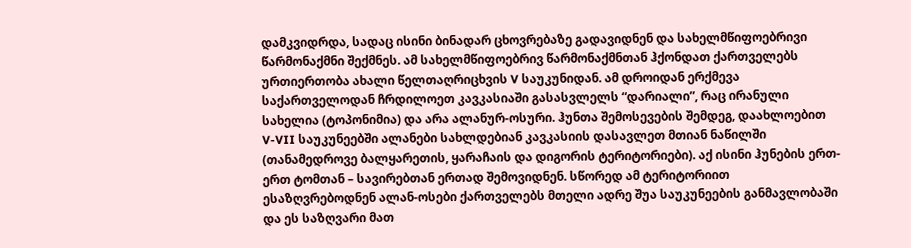დამკვიდრდა, სადაც ისინი ბინადარ ცხოვრებაზე გადავიდნენ და სახელმწიფოებრივი წარმონაქმნი შექმნეს. ამ სახელმწიფოებრივ წარმონაქმნთან ჰქონდათ ქართველებს ურთიერთობა ახალი წელთაღრიცხვის V საუკუნიდან. ამ დროიდან ერქმევა საქართველოდან ჩრდილოეთ კავკასიაში გასასვლელს “დარიალი”, რაც ირანული სახელია (ტოპონიმია) და არა ალანურ-ოსური. ჰუნთა შემოსევების შემდეგ, დაახლოებით V-VII საუკუნეებში ალანები სახლდებიან კავკასიის დასავლეთ მთიან ნაწილში (თანამედროვე ბალყარეთის, ყარაჩაის და დიგორის ტერიტორიები). აქ ისინი ჰუნების ერთ-ერთ ტომთან – სავირებთან ერთად შემოვიდნენ. სწორედ ამ ტერიტორიით ესაზღვრებოდნენ ალან-ოსები ქართველებს მთელი ადრე შუა საუკუნეების განმავლობაში და ეს საზღვარი მათ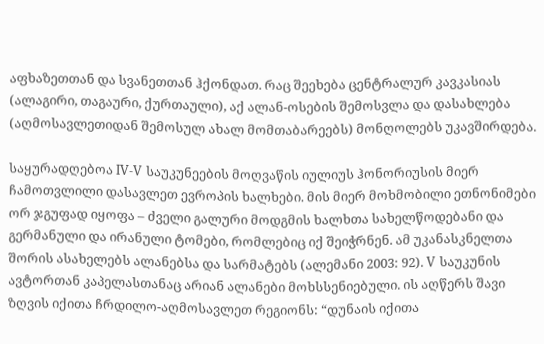აფხაზეთთან და სვანეთთან ჰქონდათ. რაც შეეხება ცენტრალურ კავკასიას (ალაგირი, თაგაური, ქურთაული), აქ ალან-ოსების შემოსვლა და დასახლება (აღმოსავლეთიდან შემოსულ ახალ მომთაბარეებს) მონღოლებს უკავშირდება.

საყურადღებოა IV-V საუკუნეების მოღვაწის იულიუს ჰონორიუსის მიერ ჩამოთვლილი დასავლეთ ევროპის ხალხები. მის მიერ მოხმობილი ეთნონიმები ორ ჯგუფად იყოფა – ძველი გალური მოდგმის ხალხთა სახელწოდებანი და გერმანული და ირანული ტომები, რომლებიც იქ შეიჭრნენ. ამ უკანასკნელთა შორის ასახელებს ალანებსა და სარმატებს (ალემანი 2003: 92). V საუკუნის ავტორთან კაპელასთანაც არიან ალანები მოხსსენიებული. ის აღწერს შავი ზღვის იქითა ჩრდილო-აღმოსავლეთ რეგიონს: “დუნაის იქითა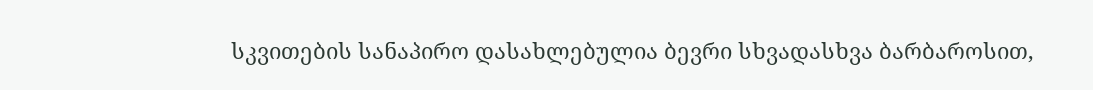სკვითების სანაპირო დასახლებულია ბევრი სხვადასხვა ბარბაროსით,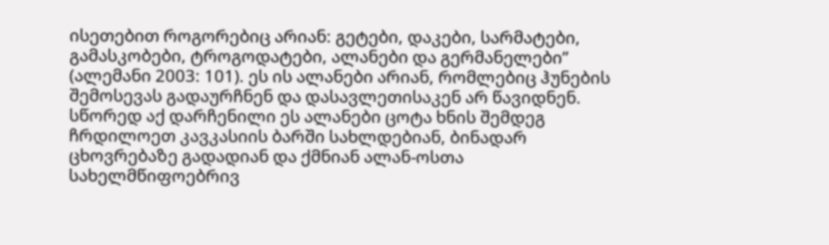ისეთებით როგორებიც არიან: გეტები, დაკები, სარმატები, გამასკობები, ტროგოდატები, ალანები და გერმანელები” (ალემანი 2003: 101). ეს ის ალანები არიან, რომლებიც ჰუნების შემოსევას გადაურჩნენ და დასავლეთისაკენ არ წავიდნენ. სწორედ აქ დარჩენილი ეს ალანები ცოტა ხნის შემდეგ ჩრდილოეთ კავკასიის ბარში სახლდებიან, ბინადარ ცხოვრებაზე გადადიან და ქმნიან ალან-ოსთა სახელმწიფოებრივ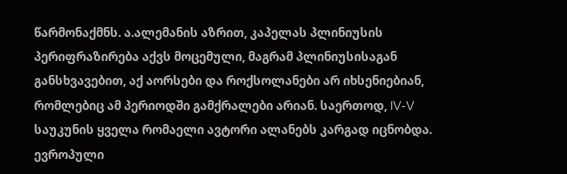წარმონაქმნს. ა.ალემანის აზრით, კაპელას პლინიუსის პერიფრაზირება აქვს მოცემული, მაგრამ პლინიუსისაგან განსხვავებით, აქ აორსები და როქსოლანები არ იხსენიებიან, რომლებიც ამ პერიოდში გამქრალები არიან. საერთოდ, IV-V საუკუნის ყველა რომაელი ავტორი ალანებს კარგად იცნობდა. ევროპული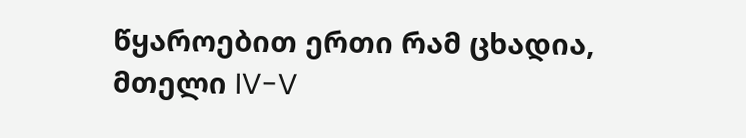წყაროებით ერთი რამ ცხადია, მთელი IV-V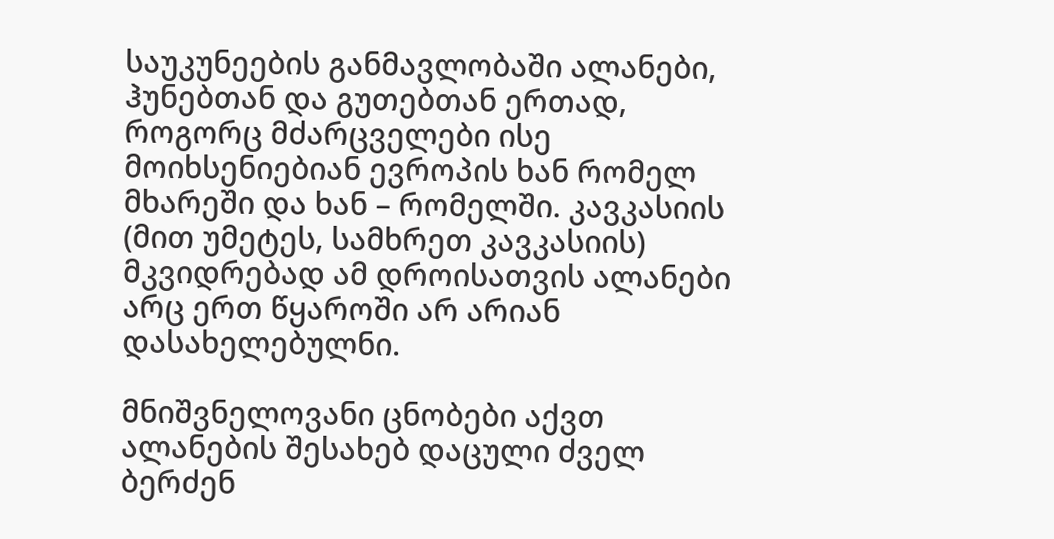საუკუნეების განმავლობაში ალანები, ჰუნებთან და გუთებთან ერთად, როგორც მძარცველები ისე მოიხსენიებიან ევროპის ხან რომელ მხარეში და ხან – რომელში. კავკასიის (მით უმეტეს, სამხრეთ კავკასიის) მკვიდრებად ამ დროისათვის ალანები არც ერთ წყაროში არ არიან დასახელებულნი.

მნიშვნელოვანი ცნობები აქვთ ალანების შესახებ დაცული ძველ ბერძენ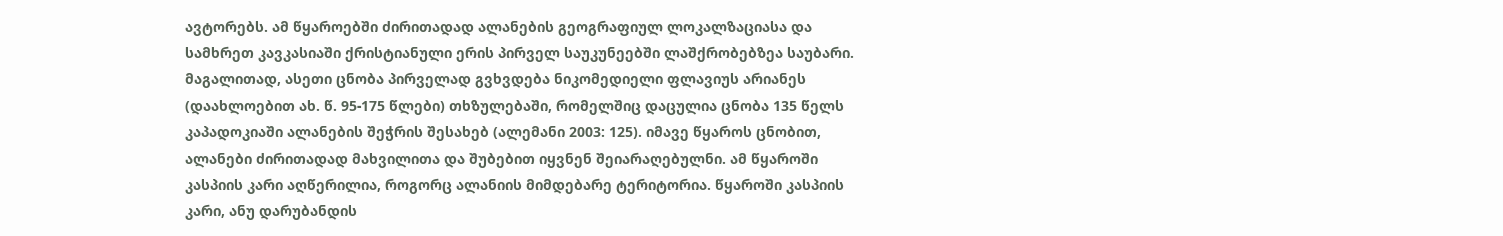ავტორებს. ამ წყაროებში ძირითადად ალანების გეოგრაფიულ ლოკალზაციასა და სამხრეთ კავკასიაში ქრისტიანული ერის პირველ საუკუნეებში ლაშქრობებზეა საუბარი. მაგალითად, ასეთი ცნობა პირველად გვხვდება ნიკომედიელი ფლავიუს არიანეს (დაახლოებით ახ. წ. 95-175 წლები) თხზულებაში, რომელშიც დაცულია ცნობა 135 წელს კაპადოკიაში ალანების შეჭრის შესახებ (ალემანი 2003: 125). იმავე წყაროს ცნობით, ალანები ძირითადად მახვილითა და შუბებით იყვნენ შეიარაღებულნი. ამ წყაროში კასპიის კარი აღწერილია, როგორც ალანიის მიმდებარე ტერიტორია. წყაროში კასპიის კარი, ანუ დარუბანდის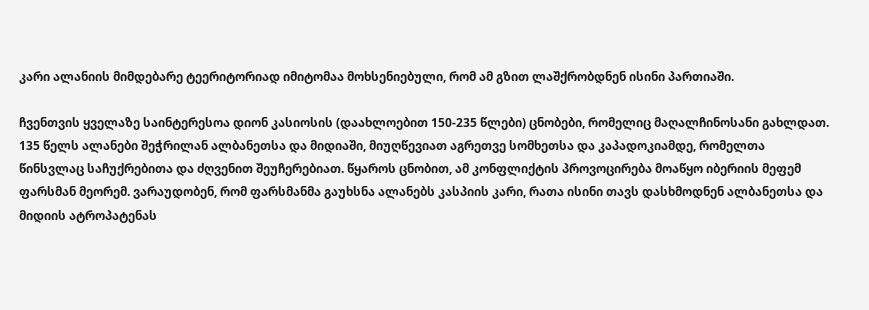კარი ალანიის მიმდებარე ტეერიტორიად იმიტომაა მოხსენიებული, რომ ამ გზით ლაშქრობდნენ ისინი პართიაში.

ჩვენთვის ყველაზე საინტერესოა დიონ კასიოსის (დაახლოებით 150-235 წლები) ცნობები, რომელიც მაღალჩინოსანი გახლდათ. 135 წელს ალანები შეჭრილან ალბანეთსა და მიდიაში, მიუღწევიათ აგრეთვე სომხეთსა და კაპადოკიამდე, რომელთა წინსვლაც საჩუქრებითა და ძღვენით შეუჩერებიათ. წყაროს ცნობით, ამ კონფლიქტის პროვოცირება მოაწყო იბერიის მეფემ ფარსმან მეორემ. ვარაუდობენ, რომ ფარსმანმა გაუხსნა ალანებს კასპიის კარი, რათა ისინი თავს დასხმოდნენ ალბანეთსა და მიდიის ატროპატენას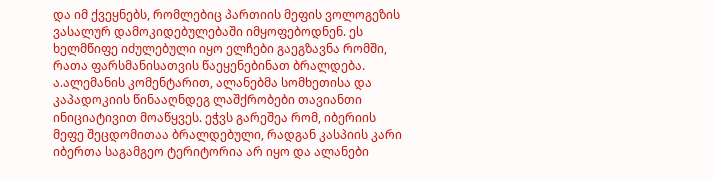და იმ ქვეყნებს, რომლებიც პართიის მეფის ვოლოგეზის ვასალურ დამოკიდებულებაში იმყოფებოდნენ. ეს ხელმწიფე იძულებული იყო ელჩები გაეგზავნა რომში, რათა ფარსმანისათვის წაეყენებინათ ბრალდება. ა.ალემანის კომენტარით, ალანებმა სომხეთისა და კაპადოკიის წინააღნდეგ ლაშქრობები თავიანთი ინიციატივით მოაწყვეს. ეჭვს გარეშეა რომ, იბერიის მეფე შეცდომითაა ბრალდებული, რადგან კასპიის კარი იბერთა საგამგეო ტერიტორია არ იყო და ალანები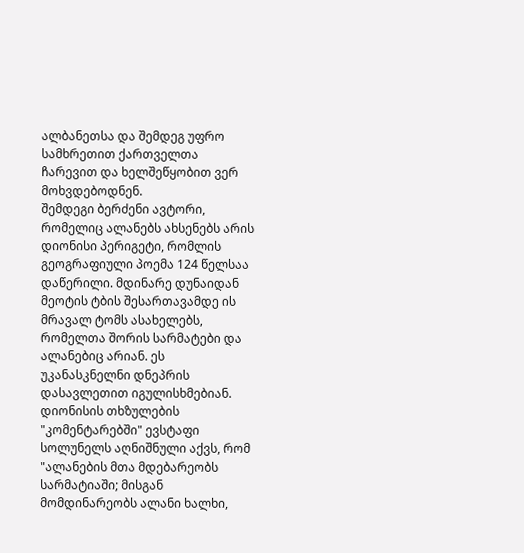ალბანეთსა და შემდეგ უფრო სამხრეთით ქართველთა ჩარევით და ხელშეწყობით ვერ მოხვდებოდნენ.
შემდეგი ბერძენი ავტორი, რომელიც ალანებს ახსენებს არის დიონისი პერიგეტი, რომლის გეოგრაფიული პოემა 124 წელსაა დაწერილი. მდინარე დუნაიდან მეოტის ტბის შესართავამდე ის მრავალ ტომს ასახელებს, რომელთა შორის სარმატები და ალანებიც არიან. ეს უკანასკნელნი დნეპრის დასავლეთით იგულისხმებიან. დიონისის თხზულების "კომენტარებში" ევსტაფი სოლუნელს აღნიშნული აქვს, რომ "ალანების მთა მდებარეობს სარმატიაში; მისგან მომდინარეობს ალანი ხალხი,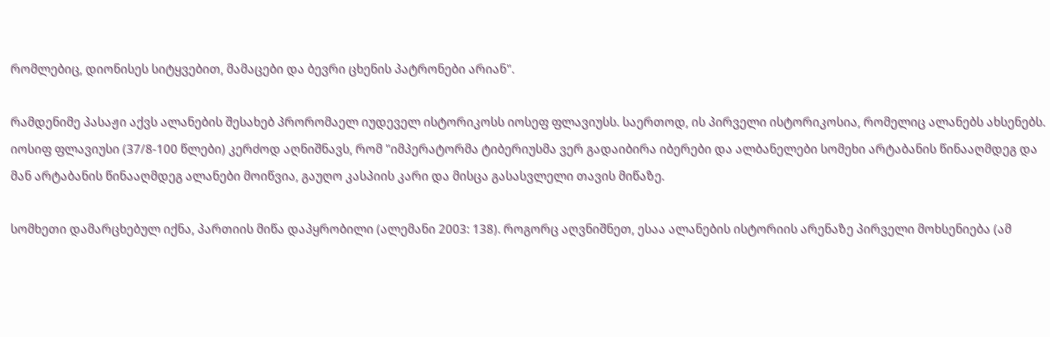რომლებიც, დიონისეს სიტყვებით, მამაცები და ბევრი ცხენის პატრონები არიან".

რამდენიმე პასაჟი აქვს ალანების შესახებ პრორომაელ იუდეველ ისტორიკოსს იოსეფ ფლავიუსს. საერთოდ, ის პირველი ისტორიკოსია, რომელიც ალანებს ახსენებს. იოსიფ ფლავიუსი (37/8-100 წლები) კერძოდ აღნიშნავს, რომ "იმპერატორმა ტიბერიუსმა ვერ გადაიბირა იბერები და ალბანელები სომეხი არტაბანის წინააღმდეგ და მან არტაბანის წინააღმდეგ ალანები მოიწვია, გაუღო კასპიის კარი და მისცა გასასვლელი თავის მიწაზე.

სომხეთი დამარცხებულ იქნა, პართიის მიწა დაპყრობილი (ალემანი 2003: 138). როგორც აღვნიშნეთ, ესაა ალანების ისტორიის არენაზე პირველი მოხსენიება (ამ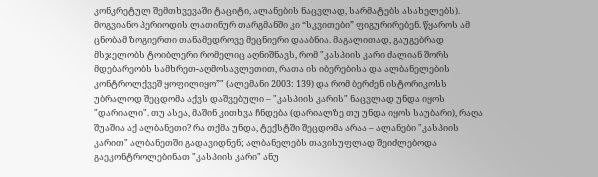კონკრეტულ შემთხვევაში ტაციტი, ალანების ნაცვლად, სარმატებს ასახელებს). მოგვიანო პერიოდის ლათინურ თარგმანში კი “სკვითები” ფიგურირებენ. წყაროს ამ ცნობამ ზოგიერთი თანამედროვე მეცნიერი დააბნია. მაგალითად, გაუგებრად მსჯელობს ტოიბლერი რომელიც აღნიშნავს, რომ "კასპიის კარი ძალიან შორს მდებარეობს სამხრეთ-აღმოსავლეთით, რათა ის იბერებისა და ალბანელების კონტროლქვეშ ყოფილიყო”" (ალემანი 2003: 139) და რომ ბერძენ ისტორიკოსს უბრალოდ შეცდომა აქვს დაშვებული – "კასპიის კარის" ნაცვლად უნდა იყოს "დარიალი". თუ ასეა, მაშინ კითხვა ჩნდება (დარიალზე თუ უნდა იყოს საუბარი), რაღა შუაშია აქ ალბანეთი? რა თქმა უნდა, ტექსტში შეცდომა არაა – ალანები "კასპიის კარით" ალბანეთში გადავიდნენ; ალბანელებს თავისუფლად შეიძლებოდა გაეკონტროლებინათ "კასპიის კარი" ანუ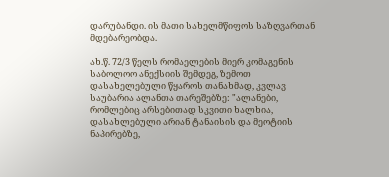დარუბანდი. ის მათი სახელმწიფოს საზღვართან მდებარეობდა.

ახ.წ. 72/3 წელს რომაელების მიერ კომაგენის საბოლოო ანექსიის შემდეგ, ზემოთ დასახელებული წყაროს თანახმად, კვლავ საუბარია ალანთა თარეშებზე: "ალანები, რომლებიც არსებითად სკვითი ხალხია, დასახლებული არიან ტანაისის და მეოტიის ნაპირებზე,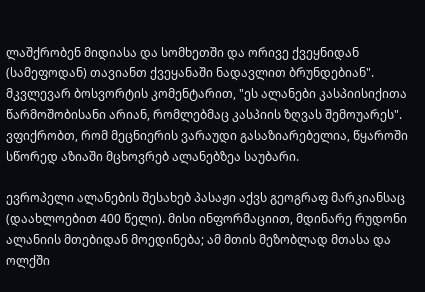ლაშქრობენ მიდიასა და სომხეთში და ორივე ქვეყნიდან (სამეფოდან) თავიანთ ქვეყანაში ნადავლით ბრუნდებიან". მკვლევარ ბოსვორტის კომენტარით, "ეს ალანები კასპიისიქითა წარმოშობისანი არიან, რომლებმაც კასპიის ზღვას შემოუარეს". ვფიქრობთ, რომ მეცნიერის ვარაუდი გასაზიარებელია, წყაროში სწორედ აზიაში მცხოვრებ ალანებზეა საუბარი.

ევროპელი ალანების შესახებ პასაჟი აქვს გეოგრაფ მარკიანსაც (დაახლოებით 400 წელი). მისი ინფორმაციით, მდინარე რუდონი ალანიის მთებიდან მოედინება; ამ მთის მეზობლად მთასა და ოლქში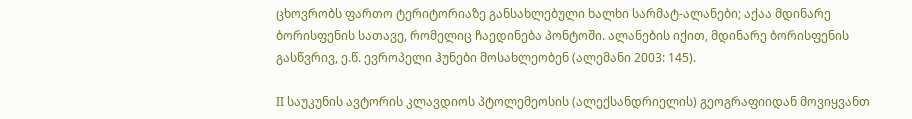ცხოვრობს ფართო ტერიტორიაზე განსახლებული ხალხი სარმატ-ალანები; აქაა მდინარე ბორისფენის სათავე, რომელიც ჩაედინება პონტოში. ალანების იქით, მდინარე ბორისფენის გასწვრივ, ე.წ. ევროპელი ჰუნები მოსახლეობენ (ალემანი 2003: 145).

II საუკუნის ავტორის კლავდიოს პტოლემეოსის (ალექსანდრიელის) გეოგრაფიიდან მოვიყვანთ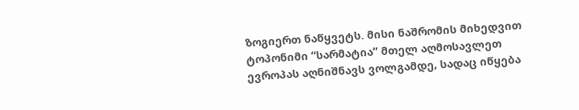ზოგიერთ ნაწყვეტს. მისი ნაშრომის მიხედვით ტოპონიმი “სარმატია” მთელ აღმოსავლეთ ევროპას აღნიშნავს ვოლგამდე, სადაც იწყება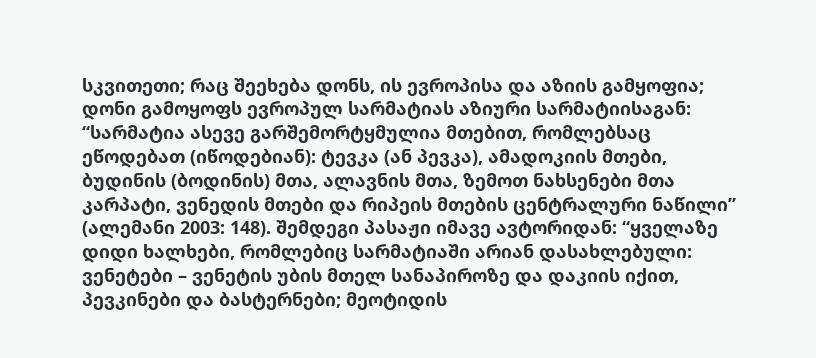სკვითეთი; რაც შეეხება დონს, ის ევროპისა და აზიის გამყოფია; დონი გამოყოფს ევროპულ სარმატიას აზიური სარმატიისაგან: “სარმატია ასევე გარშემორტყმულია მთებით, რომლებსაც ეწოდებათ (იწოდებიან): ტევკა (ან პევკა), ამადოკიის მთები, ბუდინის (ბოდინის) მთა, ალავნის მთა, ზემოთ ნახსენები მთა კარპატი, ვენედის მთები და რიპეის მთების ცენტრალური ნაწილი” (ალემანი 2003: 148). შემდეგი პასაჟი იმავე ავტორიდან: “ყველაზე დიდი ხალხები, რომლებიც სარმატიაში არიან დასახლებული: ვენეტები – ვენეტის უბის მთელ სანაპიროზე და დაკიის იქით, პევკინები და ბასტერნები; მეოტიდის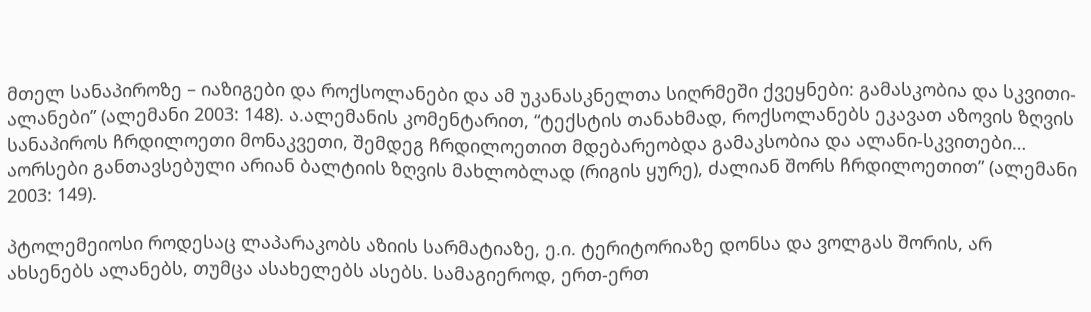მთელ სანაპიროზე – იაზიგები და როქსოლანები და ამ უკანასკნელთა სიღრმეში ქვეყნები: გამასკობია და სკვითი-ალანები” (ალემანი 2003: 148). ა.ალემანის კომენტარით, “ტექსტის თანახმად, როქსოლანებს ეკავათ აზოვის ზღვის სანაპიროს ჩრდილოეთი მონაკვეთი, შემდეგ ჩრდილოეთით მდებარეობდა გამაკსობია და ალანი-სკვითები… აორსები განთავსებული არიან ბალტიის ზღვის მახლობლად (რიგის ყურე), ძალიან შორს ჩრდილოეთით” (ალემანი 2003: 149).

პტოლემეიოსი როდესაც ლაპარაკობს აზიის სარმატიაზე, ე.ი. ტერიტორიაზე დონსა და ვოლგას შორის, არ ახსენებს ალანებს, თუმცა ასახელებს ასებს. სამაგიეროდ, ერთ-ერთ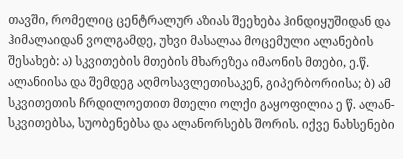თავში, რომელიც ცენტრალურ აზიას შეეხება ჰინდიყუშიდან და ჰიმალაიდან ვოლგამდე, უხვი მასალაა მოცემული ალანების შესახებ: ა) სკვითების მთების მხარეზეა იმაონის მთები, ე.წ. ალანიისა და შემდეგ აღმოსავლეთისაკენ, გიპერბორიისა; ბ) ამ სკვითეთის ჩრდილოეთით მთელი ოლქი გაყოფილია ე წ. ალან-სკვითებსა, სუობენებსა და ალანორსებს შორის. იქვე ნახსენები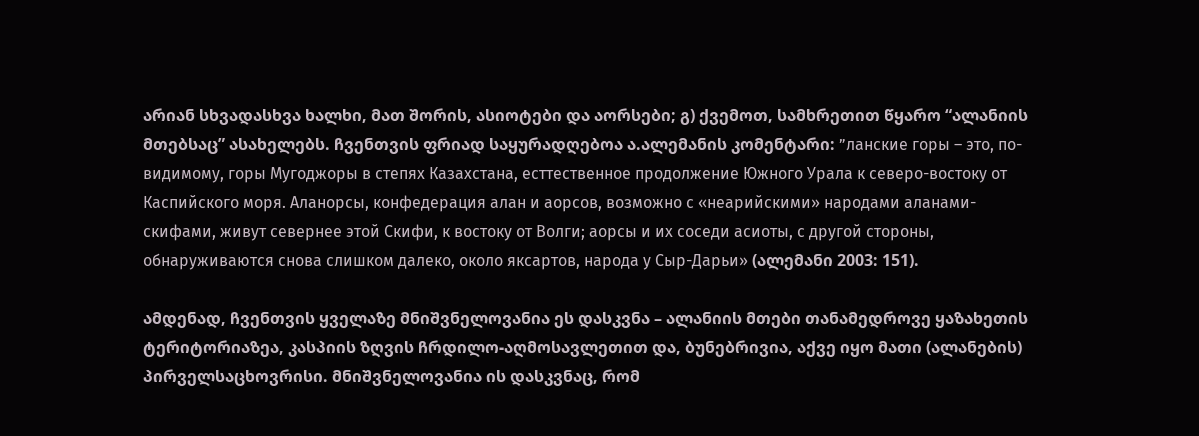არიან სხვადასხვა ხალხი, მათ შორის, ასიოტები და აორსები; გ) ქვემოთ, სამხრეთით წყარო “ალანიის მთებსაც” ასახელებს. ჩვენთვის ფრიად საყურადღებოა ა.ალემანის კომენტარი: ”ланские горы – это, по-видимому, горы Мугоджоры в степях Казахстана, есттественное продолжение Южного Урала к северо-востоку от Каспийского моря. Аланорсы, конфедерация алан и аорсов, возможно с «неарийскими» народами аланами-скифами, живут севернее этой Скифи, к востоку от Волги; аорсы и их соседи асиоты, с другой стороны, обнаруживаются снова слишком далеко, около яксартов, народа у Сыр-Дарьи» (ალემანი 2003: 151).

ამდენად, ჩვენთვის ყველაზე მნიშვნელოვანია ეს დასკვნა – ალანიის მთები თანამედროვე ყაზახეთის ტერიტორიაზეა, კასპიის ზღვის ჩრდილო-აღმოსავლეთით და, ბუნებრივია, აქვე იყო მათი (ალანების) პირველსაცხოვრისი. მნიშვნელოვანია ის დასკვნაც, რომ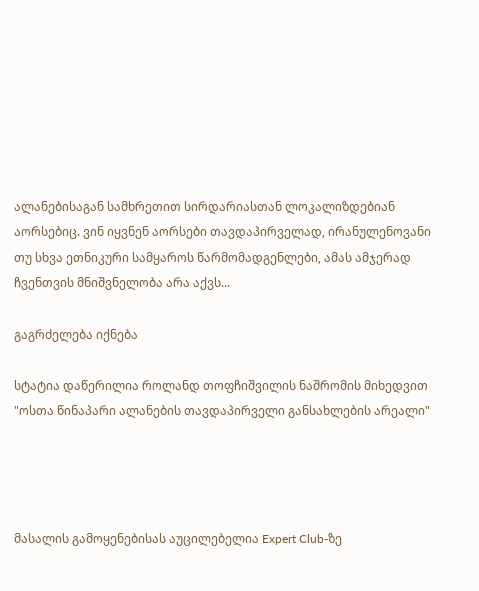ალანებისაგან სამხრეთით სირდარიასთან ლოკალიზდებიან აორსებიც. ვინ იყვნენ აორსები თავდაპირველად, ირანულენოვანი თუ სხვა ეთნიკური სამყაროს წარმომადგენლები, ამას ამჯერად ჩვენთვის მნიშვნელობა არა აქვს...

გაგრძელება იქნება

სტატია დაწერილია როლანდ თოფჩიშვილის ნაშრომის მიხედვით
"ოსთა წინაპარი ალანების თავდაპირველი განსახლების არეალი"




მასალის გამოყენებისას აუცილებელია Expert Club-ზე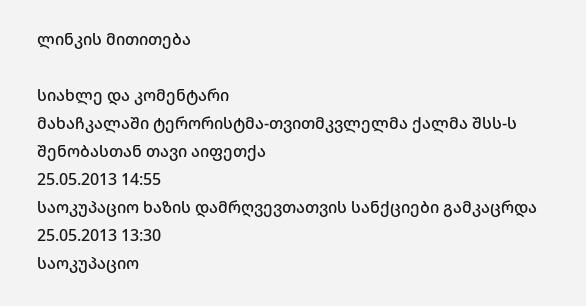ლინკის მითითება

სიახლე და კომენტარი
მახაჩკალაში ტერორისტმა-თვითმკვლელმა ქალმა შსს-ს შენობასთან თავი აიფეთქა
25.05.2013 14:55
საოკუპაციო ხაზის დამრღვევთათვის სანქციები გამკაცრდა
25.05.2013 13:30
საოკუპაციო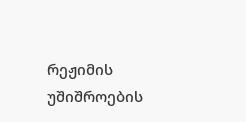რეჟიმის უშიშროების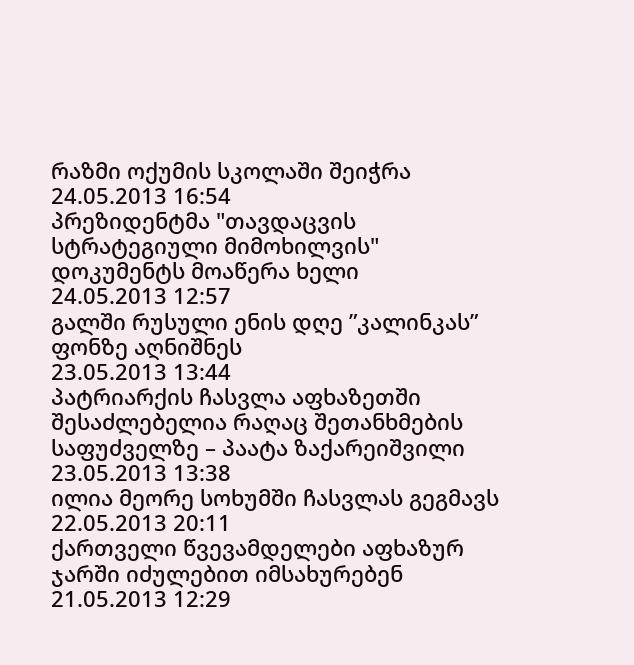რაზმი ოქუმის სკოლაში შეიჭრა
24.05.2013 16:54
პრეზიდენტმა "თავდაცვის სტრატეგიული მიმოხილვის" დოკუმენტს მოაწერა ხელი
24.05.2013 12:57
გალში რუსული ენის დღე ”კალინკას” ფონზე აღნიშნეს
23.05.2013 13:44
პატრიარქის ჩასვლა აფხაზეთში შესაძლებელია რაღაც შეთანხმების საფუძველზე – პაატა ზაქარეიშვილი
23.05.2013 13:38
ილია მეორე სოხუმში ჩასვლას გეგმავს
22.05.2013 20:11
ქართველი წვევამდელები აფხაზურ ჯარში იძულებით იმსახურებენ
21.05.2013 12:29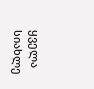ყველა სიახლე